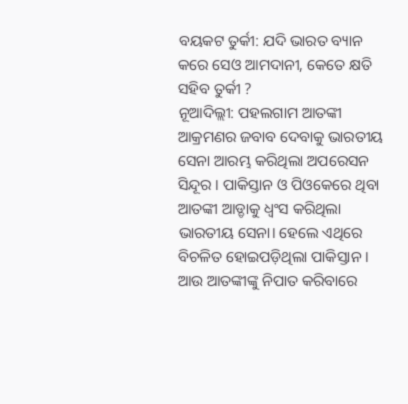ବୟକଟ ତୁର୍କୀ: ଯଦି ଭାରତ ବ୍ୟାନ କରେ ସେଓ ଆମଦାନୀ, କେତେ କ୍ଷତି ସହିବ ତୁର୍କୀ ?
ନୂଆଦିଲ୍ଲୀ: ପହଲଗାମ ଆତଙ୍କୀ ଆକ୍ରମଣର ଜବାବ ଦେବାକୁ ଭାରତୀୟ ସେନା ଆରମ୍ଭ କରିଥିଲା ଅପରେସନ ସିନ୍ଦୂର । ପାକିସ୍ତାନ ଓ ପିଓକେରେ ଥିବା ଆତଙ୍କୀ ଆଡ୍ଡାକୁ ଧ୍ବଂସ କରିଥିଲା ଭାରତୀୟ ସେନା। ହେଲେ ଏଥିରେ ବିଚଳିତ ହୋଇପଡ଼ିଥିଲା ପାକିସ୍ତାନ । ଆଉ ଆତଙ୍କୀଙ୍କୁ ନିପାତ କରିବାରେ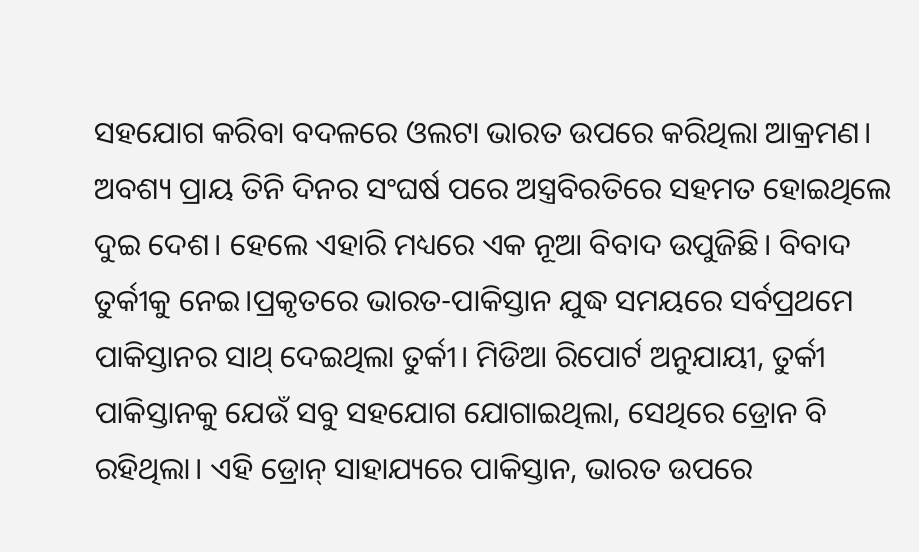ସହଯୋଗ କରିବା ବଦଳରେ ଓଲଟା ଭାରତ ଉପରେ କରିଥିଲା ଆକ୍ରମଣ। ଅବଶ୍ୟ ପ୍ରାୟ ତିନି ଦିନର ସଂଘର୍ଷ ପରେ ଅସ୍ତ୍ରବିରତିରେ ସହମତ ହୋଇଥିଲେ ଦୁଇ ଦେଶ। ହେଲେ ଏହାରି ମଧ୍ୟରେ ଏକ ନୂଆ ବିବାଦ ଉପୁଜିଛି। ବିବାଦ ତୁର୍କୀକୁ ନେଇ।ପ୍ରକୃତରେ ଭାରତ-ପାକିସ୍ତାନ ଯୁଦ୍ଧ ସମୟରେ ସର୍ବପ୍ରଥମେ ପାକିସ୍ତାନର ସାଥ୍ ଦେଇଥିଲା ତୁର୍କୀ। ମିଡିଆ ରିପୋର୍ଟ ଅନୁଯାୟୀ, ତୁର୍କୀ ପାକିସ୍ତାନକୁ ଯେଉଁ ସବୁ ସହଯୋଗ ଯୋଗାଇଥିଲା, ସେଥିରେ ଡ୍ରୋନ ବି ରହିଥିଲା। ଏହି ଡ୍ରୋନ୍ ସାହାଯ୍ୟରେ ପାକିସ୍ତାନ, ଭାରତ ଉପରେ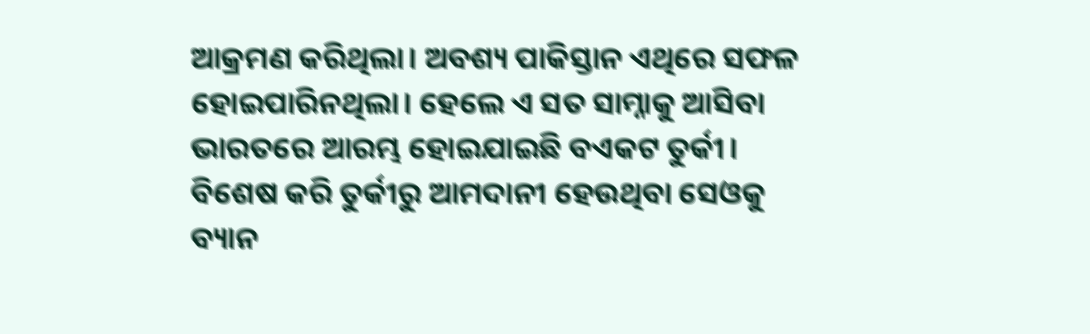ଆକ୍ରମଣ କରିଥିଲା। ଅବଶ୍ୟ ପାକିସ୍ତାନ ଏଥିରେ ସଫଳ ହୋଇପାରିନଥିଲା। ହେଲେ ଏ ସତ ସାମ୍ନାକୁ ଆସିବା ଭାରତରେ ଆରମ୍ଭ ହୋଇଯାଇଛି ବଏକଟ ତୁର୍କୀ। ବିଶେଷ କରି ତୁର୍କୀରୁ ଆମଦାନୀ ହେଉଥିବା ସେଓକୁ ବ୍ୟାନ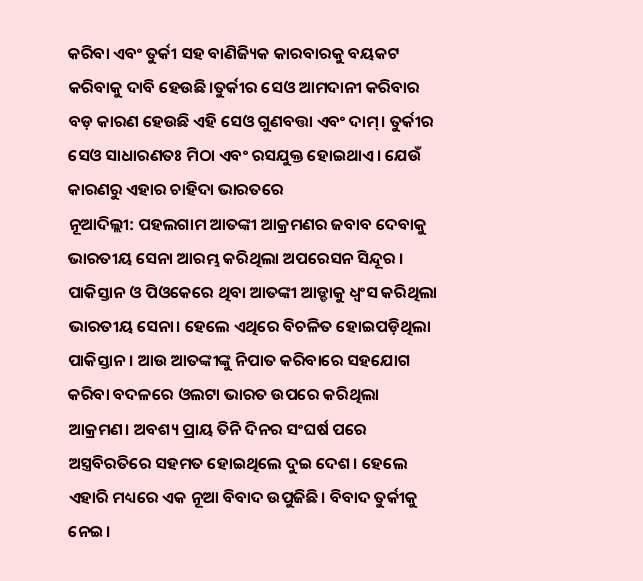କରିବା ଏବଂ ତୁର୍କୀ ସହ ବାଣିଜ୍ୟିକ କାରବାରକୁ ବୟକଟ କରିବାକୁ ଦାବି ହେଉଛି।ତୁର୍କୀର ସେଓ ଆମଦାନୀ କରିବାର ବଡ଼ କାରଣ ହେଉଛି ଏହି ସେଓ ଗୁଣବତ୍ତା ଏବଂ ଦାମ୍। ତୁର୍କୀର ସେଓ ସାଧାରଣତଃ ମିଠା ଏବଂ ରସଯୁକ୍ତ ହୋଇଥାଏ। ଯେଉଁ କାରଣରୁ ଏହାର ଚାହିଦା ଭାରତରେ
ନୂଆଦିଲ୍ଲୀ: ପହଲଗାମ ଆତଙ୍କୀ ଆକ୍ରମଣର ଜବାବ ଦେବାକୁ ଭାରତୀୟ ସେନା ଆରମ୍ଭ କରିଥିଲା ଅପରେସନ ସିନ୍ଦୂର । ପାକିସ୍ତାନ ଓ ପିଓକେରେ ଥିବା ଆତଙ୍କୀ ଆଡ୍ଡାକୁ ଧ୍ବଂସ କରିଥିଲା ଭାରତୀୟ ସେନା। ହେଲେ ଏଥିରେ ବିଚଳିତ ହୋଇପଡ଼ିଥିଲା ପାକିସ୍ତାନ । ଆଉ ଆତଙ୍କୀଙ୍କୁ ନିପାତ କରିବାରେ ସହଯୋଗ କରିବା ବଦଳରେ ଓଲଟା ଭାରତ ଉପରେ କରିଥିଲା ଆକ୍ରମଣ। ଅବଶ୍ୟ ପ୍ରାୟ ତିନି ଦିନର ସଂଘର୍ଷ ପରେ ଅସ୍ତ୍ରବିରତିରେ ସହମତ ହୋଇଥିଲେ ଦୁଇ ଦେଶ। ହେଲେ ଏହାରି ମଧ୍ୟରେ ଏକ ନୂଆ ବିବାଦ ଉପୁଜିଛି। ବିବାଦ ତୁର୍କୀକୁ ନେଇ।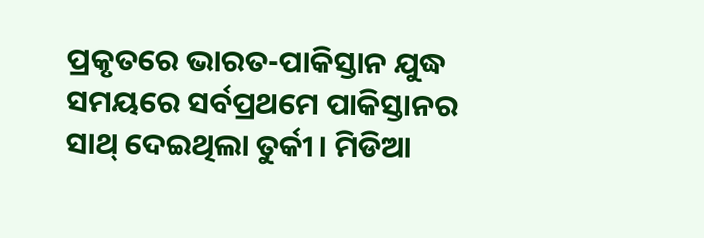ପ୍ରକୃତରେ ଭାରତ-ପାକିସ୍ତାନ ଯୁଦ୍ଧ ସମୟରେ ସର୍ବପ୍ରଥମେ ପାକିସ୍ତାନର ସାଥ୍ ଦେଇଥିଲା ତୁର୍କୀ। ମିଡିଆ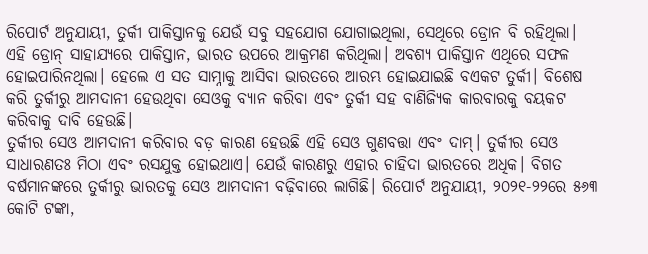ରିପୋର୍ଟ ଅନୁଯାୟୀ, ତୁର୍କୀ ପାକିସ୍ତାନକୁ ଯେଉଁ ସବୁ ସହଯୋଗ ଯୋଗାଇଥିଲା, ସେଥିରେ ଡ୍ରୋନ ବି ରହିଥିଲା। ଏହି ଡ୍ରୋନ୍ ସାହାଯ୍ୟରେ ପାକିସ୍ତାନ, ଭାରତ ଉପରେ ଆକ୍ରମଣ କରିଥିଲା। ଅବଶ୍ୟ ପାକିସ୍ତାନ ଏଥିରେ ସଫଳ ହୋଇପାରିନଥିଲା। ହେଲେ ଏ ସତ ସାମ୍ନାକୁ ଆସିବା ଭାରତରେ ଆରମ୍ଭ ହୋଇଯାଇଛି ବଏକଟ ତୁର୍କୀ। ବିଶେଷ କରି ତୁର୍କୀରୁ ଆମଦାନୀ ହେଉଥିବା ସେଓକୁ ବ୍ୟାନ କରିବା ଏବଂ ତୁର୍କୀ ସହ ବାଣିଜ୍ୟିକ କାରବାରକୁ ବୟକଟ କରିବାକୁ ଦାବି ହେଉଛି।
ତୁର୍କୀର ସେଓ ଆମଦାନୀ କରିବାର ବଡ଼ କାରଣ ହେଉଛି ଏହି ସେଓ ଗୁଣବତ୍ତା ଏବଂ ଦାମ୍। ତୁର୍କୀର ସେଓ ସାଧାରଣତଃ ମିଠା ଏବଂ ରସଯୁକ୍ତ ହୋଇଥାଏ। ଯେଉଁ କାରଣରୁ ଏହାର ଚାହିଦା ଭାରତରେ ଅଧିକ। ବିଗତ ବର୍ଷମାନଙ୍କରେ ତୁର୍କୀରୁ ଭାରତକୁ ସେଓ ଆମଦାନୀ ବଢ଼ିବାରେ ଲାଗିଛି। ରିପୋର୍ଟ ଅନୁଯାୟୀ, ୨୦୨୧-୨୨ରେ ୫୬୩ କୋଟି ଟଙ୍କା,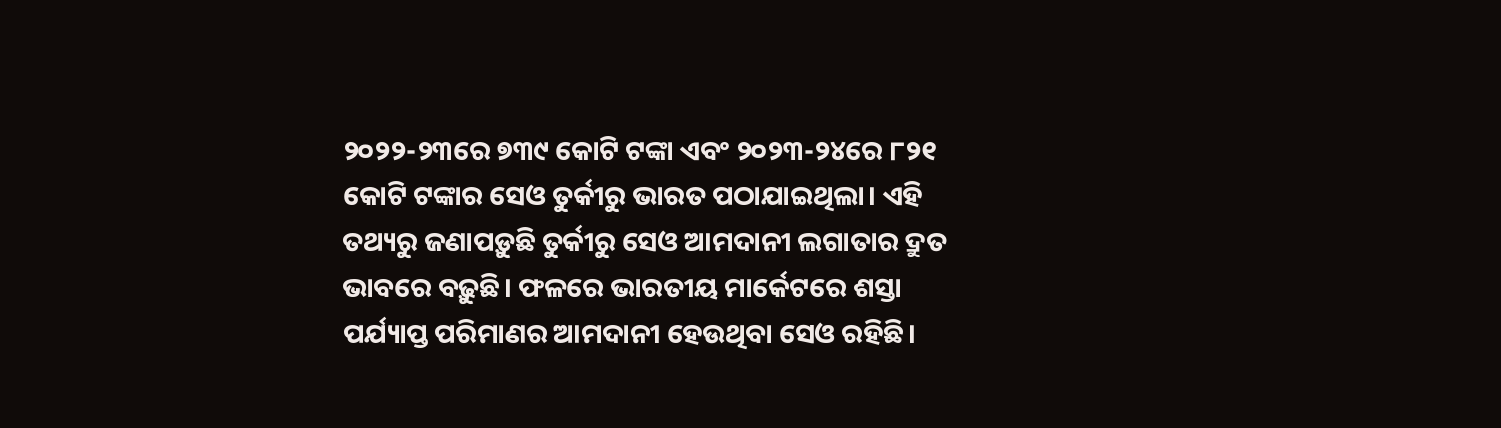୨୦୨୨-୨୩ରେ ୭୩୯ କୋଟି ଟଙ୍କା ଏବଂ ୨୦୨୩-୨୪ରେ ୮୨୧ କୋଟି ଟଙ୍କାର ସେଓ ତୁର୍କୀରୁ ଭାରତ ପଠାଯାଇଥିଲା। ଏହି ତଥ୍ୟରୁ ଜଣାପଡ଼ୁଛି ତୁର୍କୀରୁ ସେଓ ଆମଦାନୀ ଲଗାତାର ଦ୍ରୁତ ଭାବରେ ବଢ଼ୁଛି। ଫଳରେ ଭାରତୀୟ ମାର୍କେଟରେ ଶସ୍ତା ପର୍ଯ୍ୟାପ୍ତ ପରିମାଣର ଆମଦାନୀ ହେଉଥିବା ସେଓ ରହିଛି।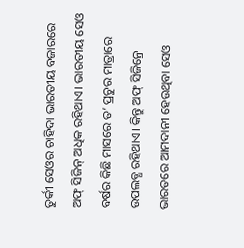ତୁର୍କୀ ସେଓର ଚାହିଦା ଭାରତୀୟ ବଜାରରେ ଅଫ୍ ସିଜିନ୍ ଅଧିକ ରହିଥାଏ। ଭାରତୀୟ ସେଓ ବର୍ଷର କିଛି ମାସରେ ତ’ ପ୍ରଚୁର ମାତ୍ରାରେ ଉପଲବ୍ଧ ରହିଥାଏ। କିନ୍ତୁ ଅଫ୍ ସିଜିନ୍ରେ ଭାରତରେ ଆମଦାନୀ ହେଉଥିବା ସେଓ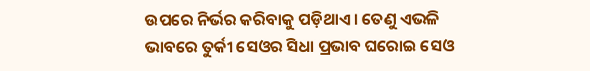ଉପରେ ନିର୍ଭର କରିବାକୁ ପଡ଼ିଥାଏ। ତେଣୁ ଏଭଳି ଭାବରେ ତୁର୍କୀ ସେଓର ସିଧା ପ୍ରଭାବ ଘରୋଇ ସେଓ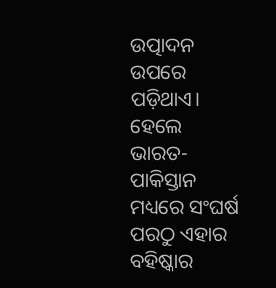ଉତ୍ପାଦନ ଉପରେ ପଡ଼ିଥାଏ।
ହେଲେ ଭାରତ-ପାକିସ୍ତାନ ମଧ୍ୟରେ ସଂଘର୍ଷ ପରଠୁ ଏହାର ବହିଷ୍କାର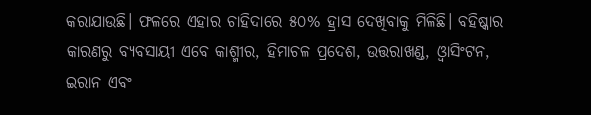କରାଯାଉଛି। ଫଳରେ ଏହାର ଚାହିଦାରେ ୫୦% ହ୍ରାସ ଦେଖିବାକୁ ମିଳିଛି। ବହିଷ୍କାର କାରଣରୁ ବ୍ୟବସାୟୀ ଏବେ କାଶ୍ମୀର, ହିମାଚଳ ପ୍ରଦେଶ, ଉତ୍ତରାଖଣ୍ଡ, ଓ୍ବାସିଂଟନ, ଇରାନ ଏବଂ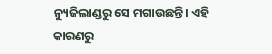ନ୍ୟୁଜିଲାଣ୍ଡରୁ ସେ ମଗାଉଛନ୍ତି। ଏହି କାରଣରୁ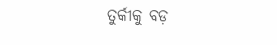ତୁର୍କୀକୁ ବଡ଼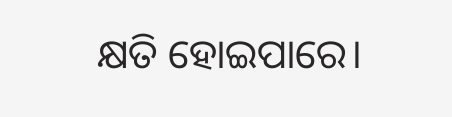କ୍ଷତି ହୋଇପାରେ।